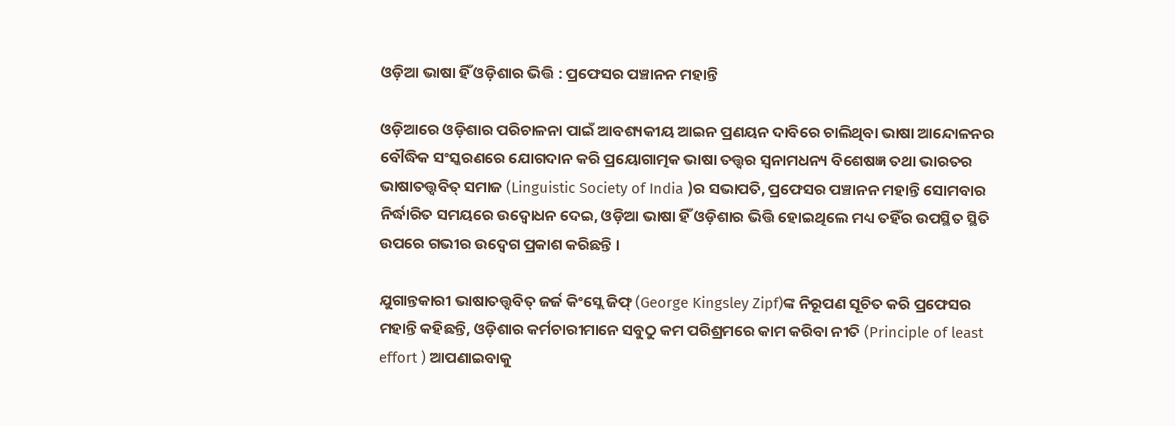ଓଡ଼ିଆ ଭାଷା ହିଁ ଓଡ଼ିଶାର ଭିତ୍ତି : ପ୍ରଫେସର ପଞ୍ଚାନନ ମହାନ୍ତି

ଓଡ଼ିଆରେ ଓଡ଼ିଶାର ପରିଚାଳନା ପାଇଁ ଆବଶ୍ୟକୀୟ ଆଇନ ପ୍ରଣୟନ ଦାବିରେ ଚାଲିଥିବା ଭାଷା ଆନ୍ଦୋଳନର ବୌଦ୍ଧିକ ସଂସ୍କରଣରେ ଯୋଗଦାନ କରି ପ୍ରୟୋଗାତ୍ମକ ଭାଷା ତତ୍ତ୍ଵର ସ୍ଵନାମଧନ୍ୟ ବିଶେଷଜ୍ଞ ତଥା ଭାରତର ଭାଷାତତ୍ତ୍ଵବିତ୍ ସମାଜ (Linguistic Society of India )ର ସଭାପତି, ପ୍ରଫେସର ପଞ୍ଚାନନ ମହାନ୍ତି ସୋମବାର ନିର୍ଦ୍ଧାରିତ ସମୟରେ ଉଦ୍ବୋଧନ ଦେଇ, ଓଡ଼ିଆ ଭାଷା ହିଁ ଓଡ଼ିଶାର ଭିତ୍ତି ହୋଇଥିଲେ ମଧ୍ୟ ତହିଁର ଉପସ୍ଥିତ ସ୍ଥିତି ଉପରେ ଗଭୀର ଉଦ୍ବେଗ ପ୍ରକାଶ କରିଛନ୍ତି ।

ଯୁଗାନ୍ତକାରୀ ଭାଷାତତ୍ତ୍ଵବିତ୍ ଜର୍ଜ କିଂସ୍ଲେ ଜିଫ୍ (George Kingsley Zipf)ଙ୍କ ନିରୂପଣ ସୂଚିତ କରି ପ୍ରଫେସର ମହାନ୍ତି କହିଛନ୍ତି, ଓଡ଼ିଶାର କର୍ମଚାରୀମାନେ ସବୁଠୁ କମ ପରିଶ୍ରମରେ କାମ କରିବା ନୀତି (Principle of least effort ) ଆପଣାଇବାକୁ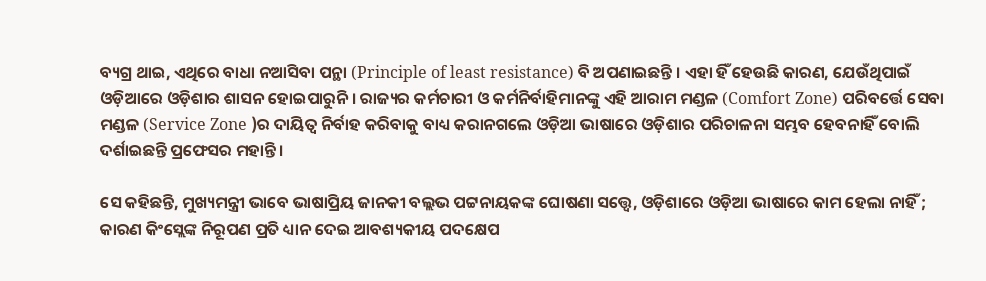ବ୍ୟଗ୍ର ଥାଇ, ଏଥିରେ ବାଧା ନଆସିବା ପନ୍ଥା (Principle of least resistance) ବି ଅପଣାଇଛନ୍ତି । ଏହା ହିଁ ହେଉଛି କାରଣ, ଯେଉଁଥିପାଇଁ ଓଡ଼ିଆରେ ଓଡ଼ିଶାର ଶାସନ ହୋଇପାରୁନି । ରାଜ୍ୟର କର୍ମଚାରୀ ଓ କର୍ମନିର୍ବାହିମାନଙ୍କୁ ଏହି ଆରାମ ମଣ୍ଡଳ (Comfort Zone) ପରିବର୍ତ୍ତେ ସେବା ମଣ୍ଡଳ (Service Zone )ର ଦାୟିତ୍ଵ ନିର୍ବାହ କରିବାକୁ ବାଧ୍ୟ କରାନଗଲେ ଓଡ଼ିଆ ଭାଷାରେ ଓଡ଼ିଶାର ପରିଚାଳନା ସମ୍ଭବ ହେବନାହିଁ ବୋଲି ଦର୍ଶାଇଛନ୍ତି ପ୍ରଫେସର ମହାନ୍ତି ।

ସେ କହିଛନ୍ତି, ମୁଖ୍ୟମନ୍ତ୍ରୀ ଭାବେ ଭାଷାପ୍ରିୟ ଜାନକୀ ବଲ୍ଲଭ ପଟ୍ଟନାୟକଙ୍କ ଘୋଷଣା ସତ୍ତ୍ୱେ, ଓଡ଼ିଶାରେ ଓଡ଼ିଆ ଭାଷାରେ କାମ ହେଲା ନାହିଁ ; କାରଣ କିଂସ୍ଲେଙ୍କ ନିରୂପଣ ପ୍ରତି ଧ୍ୟାନ ଦେଇ ଆବଶ୍ୟକୀୟ ପଦକ୍ଷେପ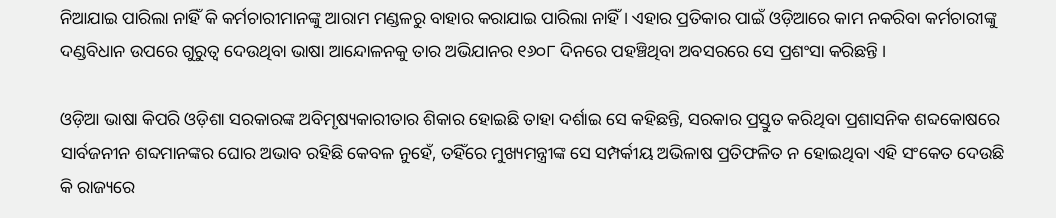ନିଆଯାଇ ପାରିଲା ନାହିଁ କି କର୍ମଚାରୀମାନଙ୍କୁ ଆରାମ ମଣ୍ଡଳରୁ ବାହାର କରାଯାଇ ପାରିଲା ନାହିଁ । ଏହାର ପ୍ରତିକାର ପାଇଁ ଓଡ଼ିଆରେ କାମ ନକରିବା କର୍ମଚାରୀଙ୍କୁ ଦଣ୍ଡବିଧାନ ଉପରେ ଗୁରୁତ୍ଵ ଦେଉଥିବା ଭାଷା ଆନ୍ଦୋଳନକୁ ତାର ଅଭିଯାନର ୧୬୦୮ ଦିନରେ ପହଞ୍ଚିଥିବା ଅବସରରେ ସେ ପ୍ରଶଂସା କରିଛନ୍ତି ।

ଓଡ଼ିଆ ଭାଷା କିପରି ଓଡ଼ିଶା ସରକାରଙ୍କ ଅବିମୃଷ୍ୟକାରୀତାର ଶିକାର ହୋଇଛି ତାହା ଦର୍ଶାଇ ସେ କହିଛନ୍ତି, ସରକାର ପ୍ରସ୍ତୁତ କରିଥିବା ପ୍ରଶାସନିକ ଶବ୍ଦକୋଷରେ ସାର୍ବଜନୀନ ଶବ୍ଦମାନଙ୍କର ଘୋର ଅଭାବ ରହିଛି କେବଳ ନୁହେଁ, ତହିଁରେ ମୁଖ୍ୟମନ୍ତ୍ରୀଙ୍କ ସେ ସମ୍ପର୍କୀୟ ଅଭିଳାଷ ପ୍ରତିଫଳିତ ନ ହୋଇଥିବା ଏହି ସଂକେତ ଦେଉଛି କି ରାଜ୍ୟରେ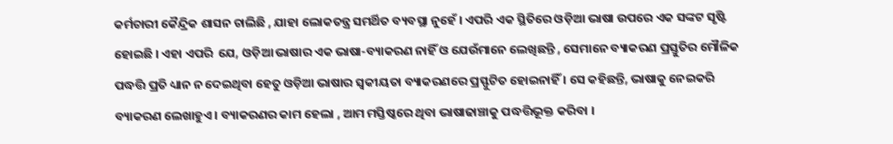କର୍ମଚାରୀ କୈନ୍ଦ୍ରିକ ଶାସନ ଚାଲିଛି , ଯାହା ଲୋକତନ୍ତ୍ର ସମର୍ଥିତ ବ୍ୟବସ୍ଥା ନୁହେଁ । ଏପରି ଏକ ସ୍ଥିତିରେ ଓଡ଼ିଆ ଭାଷା ଉପରେ ଏକ ସଙ୍କଟ ସୃଷ୍ଟି ହୋଇଛି । ଏହା ଏପରି  ଯେ, ଓଡ଼ିଆ ଭାଷାର ଏକ ଭାଷା-ବ୍ୟାକରଣ ନାହିଁ ଓ ଯେଉଁମାନେ ଲେଖିଛନ୍ତି , ସେମାନେ ବ୍ୟାକରଣ ପ୍ରସ୍ତୁତିର ମୌଳିକ ପଦ୍ଧତ୍ତି ପ୍ରତି ଧ୍ୟାନ ନ ଦେଇଥିବା ହେତୁ ଓଡ଼ିଆ ଭାଷାର ସ୍ଵକୀୟତା ବ୍ୟାକରଣରେ ପ୍ରସ୍ଫୁଟିତ ହୋଇନାହିଁ । ସେ କହିଛନ୍ତି, ଭାଷାକୁ ନେଇକରି ବ୍ୟାକରଣ ଲେଖାହୁଏ । ବ୍ୟାକରଣର କାମ ହେଲା , ଆମ ମସ୍ତିଷ୍କରେ ଥିବା ଭାଷାଢାଞ୍ଚାକୁ ପଦ୍ଧତ୍ତିଭୂକ୍ତ କରିବା ।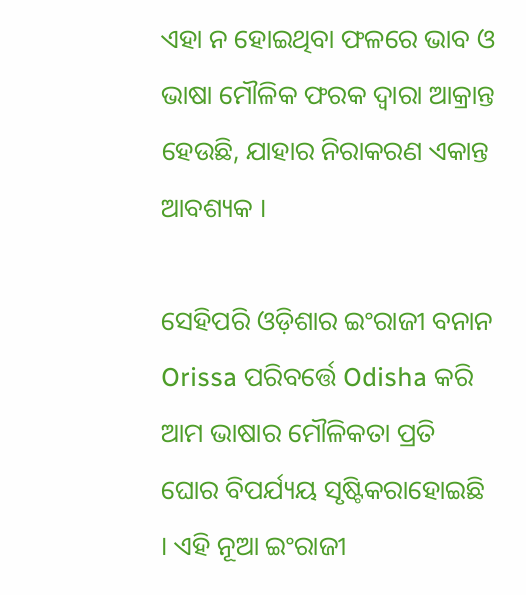ଏହା ନ ହୋଇଥିବା ଫଳରେ ଭାବ ଓ ଭାଷା ମୌଳିକ ଫରକ ଦ୍ଵାରା ଆକ୍ରାନ୍ତ ହେଉଛି, ଯାହାର ନିରାକରଣ ଏକାନ୍ତ ଆବଶ୍ୟକ ।

ସେହିପରି ଓଡ଼ିଶାର ଇଂରାଜୀ ବନାନ Orissa ପରିବର୍ତ୍ତେ Odisha କରି ଆମ ଭାଷାର ମୌଳିକତା ପ୍ରତି ଘୋର ବିପର୍ଯ୍ୟୟ ସୃଷ୍ଟିକରାହୋଇଛି । ଏହି ନୂଆ ଇଂରାଜୀ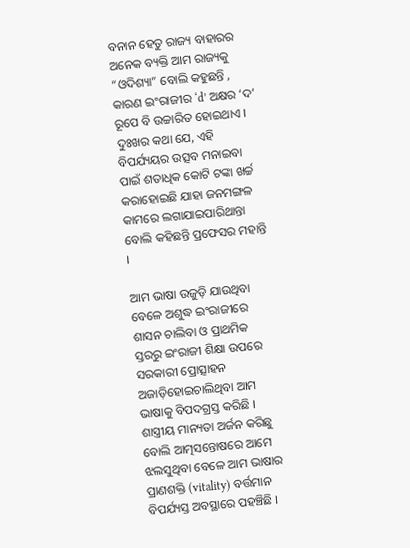ବନାନ ହେତୁ ରାଜ୍ୟ ବାହାରର ଅନେକ ବ୍ୟକ୍ତି ଆମ ରାଜ୍ୟକୁ “ଓଦିଶ୍ୟା” ବୋଲି କହୁଛନ୍ତି , କାରଣ ଇଂରାଜୀର ‘d’ ଅକ୍ଷର ‘ଦ’ ରୂପେ ବି ଉଚ୍ଚାରିତ ହୋଇଥାଏ । ଦୁଃଖର କଥା ଯେ, ଏହି ବିପର୍ଯ୍ୟୟର ଉତ୍ସବ ମନାଇବା ପାଇଁ ଶତାଧିକ କୋଟି ଟଙ୍କା ଖର୍ଚ୍ଚ କରାହୋଇଛି ଯାହା ଜନମଙ୍ଗଳ କାମରେ ଲଗାଯାଇପାରିଥାନ୍ତା ବୋଲି କହିଛନ୍ତି ପ୍ରଫେସର ମହାନ୍ତି ।

ଆମ ଭାଷା ଉଜୁଡ଼ି ଯାଉଥିବା ବେଳେ ଅଶୁଦ୍ଧ ଇଂରାଜୀରେ ଶାସନ ଚାଲିବା ଓ ପ୍ରାଥମିକ ସ୍ତରରୁ ଇଂରାଜୀ ଶିକ୍ଷା ଉପରେ ସରକାରୀ ପ୍ରୋତ୍ସାହନ ଅଜାଡ଼ିହୋଇଚାଲିଥିବା ଆମ ଭାଷାକୁ ବିପଦଗ୍ରସ୍ତ କରିଛି । ଶାସ୍ତ୍ରୀୟ ମାନ୍ୟତା ଅର୍ଜନ କରିଛୁ ବୋଲି ଆତ୍ମସନ୍ତୋଷରେ ଆମେ ଝଲସୁଥିବା ବେଳେ ଆମ ଭାଷାର ପ୍ରାଣଶକ୍ତି (vitality) ବର୍ତ୍ତମାନ ବିପର୍ଯ୍ୟସ୍ତ ଅବସ୍ଥାରେ ପହଞ୍ଚିଛି ।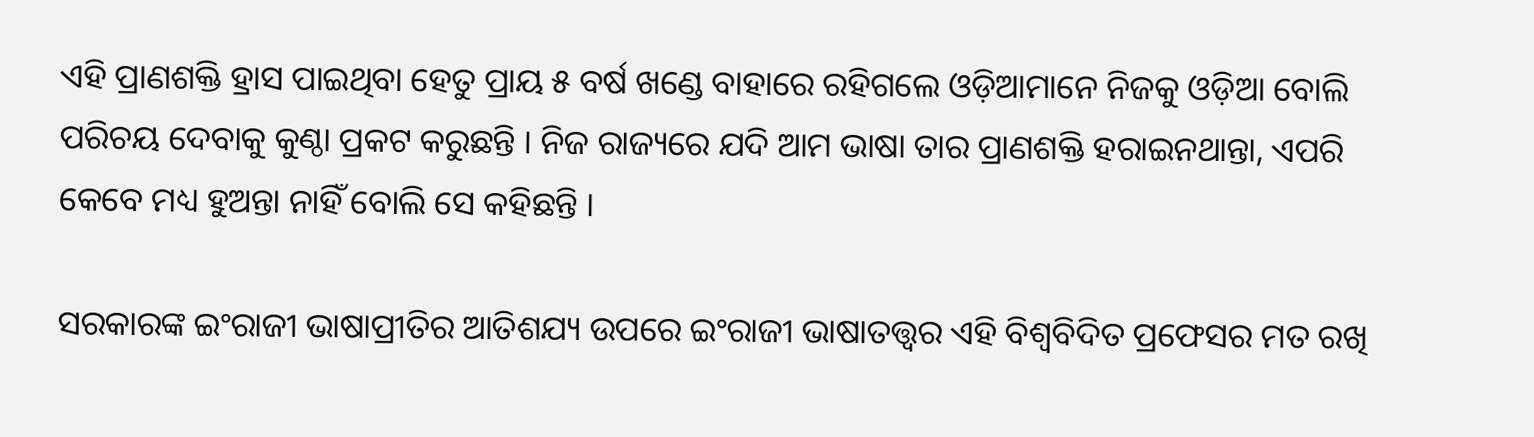ଏହି ପ୍ରାଣଶକ୍ତି ହ୍ରାସ ପାଇଥିବା ହେତୁ ପ୍ରାୟ ୫ ବର୍ଷ ଖଣ୍ଡେ ବାହାରେ ରହିଗଲେ ଓଡ଼ିଆମାନେ ନିଜକୁ ଓଡ଼ିଆ ବୋଲି ପରିଚୟ ଦେବାକୁ କୁଣ୍ଠା ପ୍ରକଟ କରୁଛନ୍ତି । ନିଜ ରାଜ୍ୟରେ ଯଦି ଆମ ଭାଷା ତାର ପ୍ରାଣଶକ୍ତି ହରାଇନଥାନ୍ତା, ଏପରି କେବେ ମଧ୍ୟ ହୁଅନ୍ତା ନାହିଁ ବୋଲି ସେ କହିଛନ୍ତି ।

ସରକାରଙ୍କ ଇଂରାଜୀ ଭାଷାପ୍ରୀତିର ଆତିଶଯ୍ୟ ଉପରେ ଇଂରାଜୀ ଭାଷାତତ୍ତ୍ଵର ଏହି ବିଶ୍ଵବିଦିତ ପ୍ରଫେସର ମତ ରଖି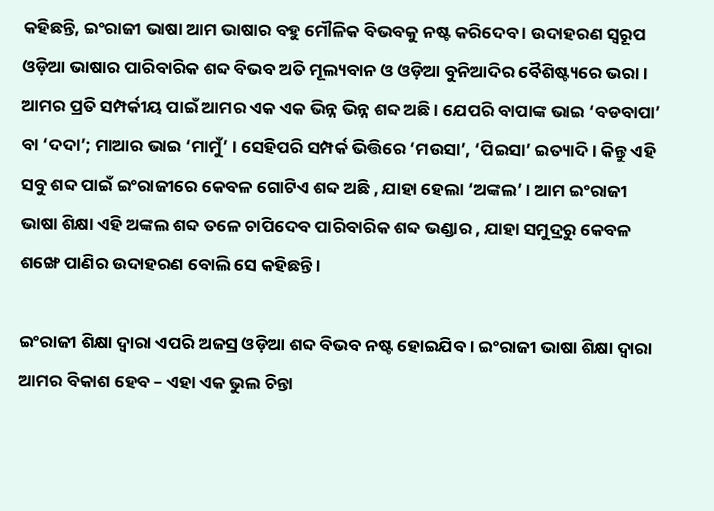କହିଛନ୍ତି, ଇଂରାଜୀ ଭାଷା ଆମ ଭାଷାର ବହୁ ମୌଳିକ ବିଭବକୁ ନଷ୍ଟ କରିଦେବ । ଉଦାହରଣ ସ୍ୱରୂପ ଓଡ଼ିଆ ଭାଷାର ପାରିବାରିକ ଶବ୍ଦ ବିଭବ ଅତି ମୂଲ୍ୟବାନ ଓ ଓଡ଼ିଆ ବୁନିଆଦିର ବୈଶିଷ୍ଟ୍ୟରେ ଭରା । ଆମର ପ୍ରତି ସମ୍ପର୍କୀୟ ପାଇଁ ଆମର ଏକ ଏକ ଭିନ୍ନ ଭିନ୍ନ ଶବ୍ଦ ଅଛି । ଯେପରି ବାପାଙ୍କ ଭାଇ ‘ବଡବାପା’ ବା ‘ଦଦା’; ମାଆର ଭାଇ ‘ମାମୁଁ’ । ସେହିପରି ସମ୍ପର୍କ ଭିତ୍ତିରେ ‘ମଉସା’, ‘ପିଇସା’ ଇତ୍ୟାଦି । କିନ୍ତୁ ଏହି ସବୁ ଶବ୍ଦ ପାଇଁ ଇଂରାଜୀରେ କେବଳ ଗୋଟିଏ ଶବ୍ଦ ଅଛି , ଯାହା ହେଲା ‘ଅଙ୍କଲ’ । ଆମ ଇଂରାଜୀ ଭାଷା ଶିକ୍ଷା ଏହି ଅଙ୍କଲ ଶବ୍ଦ ତଳେ ଚାପିଦେବ ପାରିବାରିକ ଶବ୍ଦ ଭଣ୍ଡାର , ଯାହା ସମୁଦ୍ରରୁ କେବଳ ଶଙ୍ଖେ ପାଣିର ଉଦାହରଣ ବୋଲି ସେ କହିଛନ୍ତି ।

ଇଂରାଜୀ ଶିକ୍ଷା ଦ୍ଵାରା ଏପରି ଅଜସ୍ର ଓଡ଼ିଆ ଶବ୍ଦ ବିଭବ ନଷ୍ଟ ହୋଇଯିବ । ଇଂରାଜୀ ଭାଷା ଶିକ୍ଷା ଦ୍ଵାରା ଆମର ବିକାଶ ହେବ – ଏହା ଏକ ଭୁଲ ଚିନ୍ତା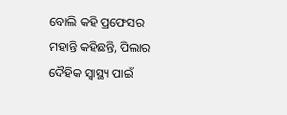ବୋଲି କହି ପ୍ରଫେସର ମହାନ୍ତି କହିଛନ୍ତି, ପିଲାର ଦୈହିକ ସ୍ୱାସ୍ଥ୍ୟ ପାଇଁ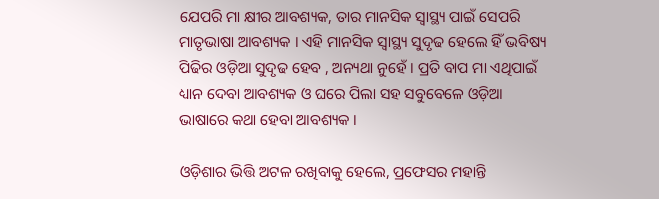ଯେପରି ମା କ୍ଷୀର ଆବଶ୍ୟକ, ତାର ମାନସିକ ସ୍ୱାସ୍ଥ୍ୟ ପାଇଁ ସେପରି ମାତୃଭାଷା ଆବଶ୍ୟକ । ଏହି ମାନସିକ ସ୍ୱାସ୍ଥ୍ୟ ସୁଦୃଢ ହେଲେ ହିଁ ଭବିଷ୍ୟ ପିଢିର ଓଡ଼ିଆ ସୁଦୃଢ ହେବ , ଅନ୍ୟଥା ନୁହେଁ । ପ୍ରତି ବାପ ମା ଏଥିପାଇଁ ଧ୍ୟାନ ଦେବା ଆବଶ୍ୟକ ଓ ଘରେ ପିଲା ସହ ସବୁବେଳେ ଓଡ଼ିଆ ଭାଷାରେ କଥା ହେବା ଆବଶ୍ୟକ ।

ଓଡ଼ିଶାର ଭିତ୍ତି ଅଟଳ ରଖିବାକୁ ହେଲେ, ପ୍ରଫେସର ମହାନ୍ତି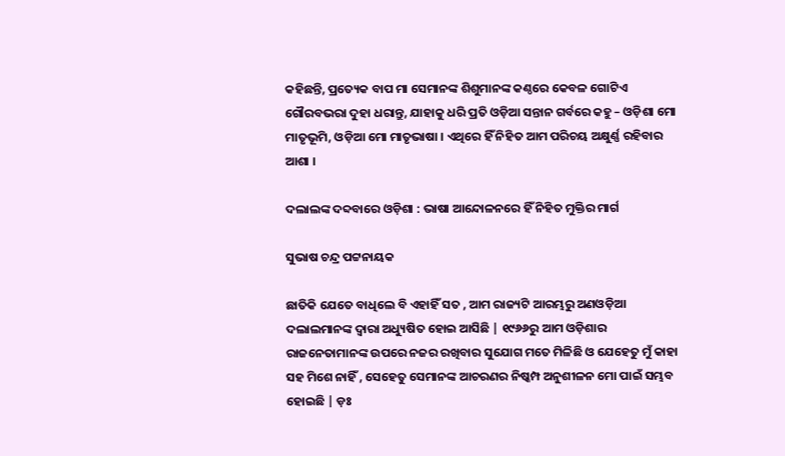କହିଛନ୍ତି, ପ୍ରତ୍ୟେକ ବାପ ମା ସେମାନଙ୍କ ଶିଶୁମାନଙ୍କ କଣ୍ଠରେ କେବଳ ଗୋଟିଏ ଗୌରବଭରା ଦୁହା ଧରାନ୍ତୁ, ଯାହାକୁ ଧରି ପ୍ରତି ଓଡ଼ିଆ ସନ୍ତାନ ଗର୍ବରେ କହୁ – ଓଡ଼ିଶା ମୋ ମାତୃଭୂମି, ଓଡ଼ିଆ ମୋ ମାତୃଭାଷା । ଏଥିରେ ହିଁ ନିହିତ ଆମ ପରିଚୟ ଅକ୍ଷୁର୍ଣ୍ଣ ରହିବାର ଆଶା ।

ଦଲାଲଙ୍କ ଦବ୍ଦବାରେ ଓଡ଼ିଶା : ଭାଷା ଆନ୍ଦୋଳନରେ ହିଁ ନିହିତ ମୁକ୍ତିର ମାର୍ଗ

ସୁଭାଷ ଚନ୍ଦ୍ର ପଟ୍ଟନାୟକ

ଛାତିକି ଯେତେ ବାଧିଲେ ବି ଏହାହିଁ ସତ , ଆମ ରାଜ୍ୟଟି ଆରମ୍ଭରୁ ଅଣଓଡ଼ିଆ ଦଲାଲମାନଙ୍କ ଦ୍ୱାରା ଅଧ୍ୟୁଷିତ ହୋଇ ଆସିଛି | ୧୯୬୬ରୁ ଆମ ଓଡ଼ିଶାର ରାଜନେତାମାନଙ୍କ ଉପରେ ନଜର ରଖିବାର ସୁଯୋଗ ମତେ ମିଳିଛି ଓ ଯେହେତୁ ମୁଁ କାହା ସହ ମିଶେ ନାହିଁ , ସେହେତୁ ସେମାନଙ୍କ ଆଚରଣର ନିଷ୍କମ୍ପ ଅନୁଶୀଳନ ମୋ ପାଇଁ ସମ୍ଭବ ହୋଇଛି | ଡ଼ଃ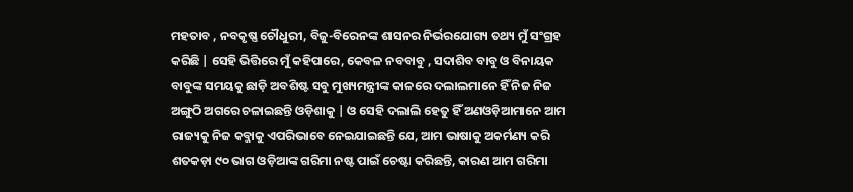ମହତାବ , ନବକୃଷ୍ଣ ଚୌଧୁରୀ, ବିଜୁ-ବିରେନଙ୍କ ଶାସନର ନିର୍ଭରଯୋଗ୍ୟ ତଥ୍ୟ ମୁଁ ସଂଗ୍ରହ କରିଛି | ସେହି ଭିତ୍ତିରେ ମୁଁ କହିପାରେ, କେବଳ ନବବାବୁ , ସଦାଶିବ ବାବୁ ଓ ବିନାୟକ ବାବୁଙ୍କ ସମୟକୁ ଛାଡ଼ି ଅବଶିଷ୍ଟ ସବୁ ମୁଖ୍ୟମନ୍ତ୍ରୀଙ୍କ କାଳରେ ଦଲାଲମାନେ ହିଁ ନିଜ ନିଜ ଅଙ୍ଗୁଠି ଅଗରେ ଚଳାଇଛନ୍ତି ଓଡ଼ିଶାକୁ | ଓ ସେହି ଦଲାଲି ହେତୁ ହିଁ ଅଣଓଡ଼ିଆମାନେ ଆମ ରାଜ୍ୟକୁ ନିଜ କବ୍ଜାକୁ ଏପରିଭାବେ ନେଇଯାଇଛନ୍ତି ଯେ, ଆମ ଭାଷାକୁ ଅକର୍ମଣ୍ୟ କରି ଶତକଡ଼ା ୯୦ ଭାଗ ଓଡ଼ିଆଙ୍କ ଗରିମା ନଷ୍ଟ ପାଇଁ ଚେଷ୍ଟା କରିଛନ୍ତି, କାରଣ ଆମ ଗରିମା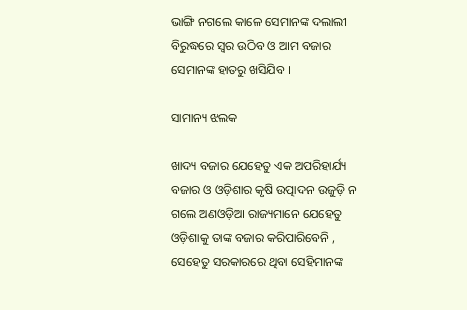ଭାଙ୍ଗି ନଗଲେ କାଳେ ସେମାନଙ୍କ ଦଲାଲୀ ବିରୁଦ୍ଧରେ ସ୍ଵର ଉଠିବ ଓ ଆମ ବଜାର ସେମାନଙ୍କ ହାତରୁ ଖସିଯିବ ।

ସାମାନ୍ୟ ଝଲକ

ଖାଦ୍ୟ ବଜାର ଯେହେତୁ ଏକ ଅପରିହାର୍ଯ୍ୟ ବଜାର ଓ ଓଡ଼ିଶାର କୃଷି ଉତ୍ପାଦନ ଉଜୁଡ଼ି ନ ଗଲେ ଅଣଓଡ଼ିଆ ରାଜ୍ୟମାନେ ଯେହେତୁ ଓଡ଼ିଶାକୁ ତାଙ୍କ ବଜାର କରିପାରିବେନି , ସେହେତୁ ସରକାରରେ ଥିବା ସେହିମାନଙ୍କ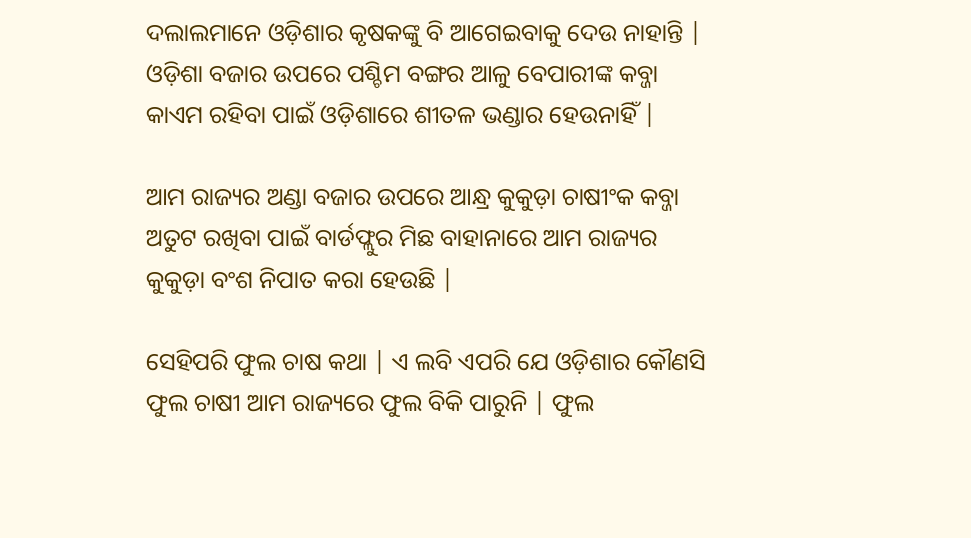ଦଲାଲମାନେ ଓଡ଼ିଶାର କୃଷକଙ୍କୁ ବି ଆଗେଇବାକୁ ଦେଉ ନାହାନ୍ତି | ଓଡ଼ିଶା ବଜାର ଉପରେ ପଶ୍ଚିମ ବଙ୍ଗର ଆଳୁ ବେପାରୀଙ୍କ କବ୍ଜା କାଏମ ରହିବା ପାଇଁ ଓଡ଼ିଶାରେ ଶୀତଳ ଭଣ୍ଡାର ହେଉନାହିଁ |

ଆମ ରାଜ୍ୟର ଅଣ୍ଡା ବଜାର ଉପରେ ଆନ୍ଧ୍ର କୁକୁଡ଼ା ଚାଷୀଂକ କବ୍ଜା ଅତୁଟ ରଖିବା ପାଇଁ ବାର୍ଡଫ୍ଲୁର ମିଛ ବାହାନାରେ ଆମ ରାଜ୍ୟର କୁକୁଡ଼ା ବଂଶ ନିପାତ କରା ହେଉଛି |

ସେହିପରି ଫୁଲ ଚାଷ କଥା | ଏ ଲବି ଏପରି ଯେ ଓଡ଼ିଶାର କୌଣସି ଫୁଲ ଚାଷୀ ଆମ ରାଜ୍ୟରେ ଫୁଲ ବିକି ପାରୁନି | ଫୁଲ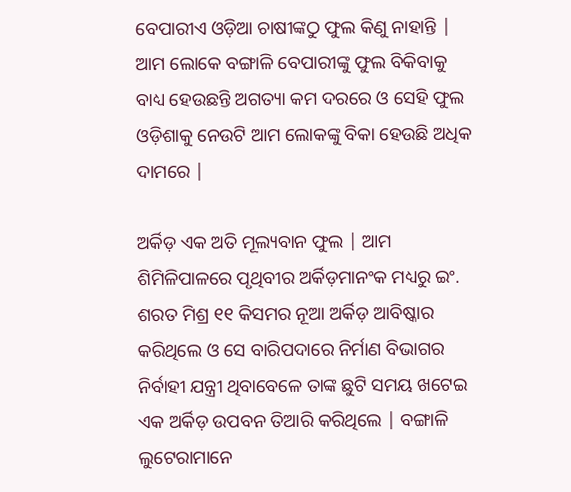ବେପାରୀଏ ଓଡ଼ିଆ ଚାଷୀଙ୍କଠୁ ଫୁଲ କିଣୁ ନାହାନ୍ତି | ଆମ ଲୋକେ ବଙ୍ଗାଳି ବେପାରୀଙ୍କୁ ଫୁଲ ବିକିବାକୁ ବାଧ୍ୟ ହେଉଛନ୍ତି ଅଗତ୍ୟା କମ ଦରରେ ଓ ସେହି ଫୁଲ ଓଡ଼ିଶାକୁ ନେଉଟି ଆମ ଲୋକଙ୍କୁ ବିକା ହେଉଛି ଅଧିକ ଦାମରେ |

ଅର୍କିଡ଼ ଏକ ଅତି ମୂଲ୍ୟବାନ ଫୁଲ | ଆମ ଶିମିଳିପାଳରେ ପୃଥିବୀର ଅର୍କିଡ଼ମାନଂକ ମଧ୍ୟରୁ ଇଂ. ଶରତ ମିଶ୍ର ୧୧ କିସମର ନୂଆ ଅର୍କିଡ଼ ଆବିଷ୍କାର କରିଥିଲେ ଓ ସେ ବାରିପଦାରେ ନିର୍ମାଣ ବିଭାଗର ନିର୍ବାହୀ ଯନ୍ତ୍ରୀ ଥିବାବେଳେ ତାଙ୍କ ଛୁଟି ସମୟ ଖଟେଇ ଏକ ଅର୍କିଡ଼ ଉପବନ ତିଆରି କରିଥିଲେ | ବଙ୍ଗାଳି ଲୁଟେରାମାନେ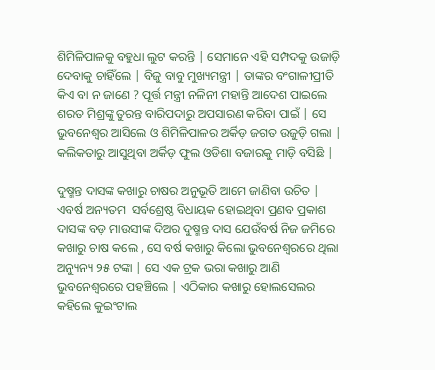ଶିମିଳିପାଳକୁ ବହୁଧା ଲୁଟ କରନ୍ତି | ସେମାନେ ଏହି ସମ୍ପଦକୁ ଉଜାଡ଼ି ଦେବାକୁ ଚାହିଁଲେ | ବିଜୁ ବାବୁ ମୁଖ୍ୟମନ୍ତ୍ରୀ | ତାଙ୍କର ବଂଗାଳୀପ୍ରୀତି କିଏ ବା ନ ଜାଣେ ? ପୂର୍ତ୍ତ ମନ୍ତ୍ରୀ ନଳିନୀ ମହାନ୍ତି ଆଦେଶ ପାଇଲେ ଶରତ ମିଶ୍ରଙ୍କୁ ତୁରନ୍ତ ବାରିପଦାରୁ ଅପସାରଣ କରିବା ପାଇଁ | ସେ ଭୁବନେଶ୍ୱର ଆସିଲେ ଓ ଶିମିଳିପାଳର ଅର୍କିଡ଼ ଜଗତ ଉଜୁଡ଼ି ଗଲା | କଲିକତାରୁ ଆସୁଥିବା ଅର୍କିଡ଼ ଫୁଲ ଓଡିଶା ବଜାରକୁ ମାଡ଼ି ବସିଛି |

ଦୁଷ୍ମନ୍ତ ଦାସଙ୍କ କଖାରୁ ଚାଷର ଅନୁଭୂତି ଆମେ ଜାଣିବା ଉଚିତ | ଏବର୍ଷ ଅନ୍ୟତମ  ସର୍ବଶ୍ରେଷ୍ଠ ବିଧାୟକ ହୋଇଥିବା ପ୍ରଣବ ପ୍ରକାଶ ଦାସଙ୍କ ବଡ଼ ମାଉସୀଙ୍କ ଦିଅର ଦୁଷ୍ମନ୍ତ ଦାସ ଯେଉଁବର୍ଷ ନିଜ ଜମିରେ କଖାରୁ ଚାଷ କଲେ , ସେ ବର୍ଷ କଖାରୁ କିଲୋ ଭୁବନେଶ୍ବରରେ ଥିଲା ଅନ୍ୟୁନ୍ୟ ୨୫ ଟଙ୍କା | ସେ ଏକ ଟ୍ରକ ଭରା କଖାରୁ ଆଣି ଭୁବନେଶ୍ୱରରେ ପହଞ୍ଚିଲେ | ଏଠିକାର କଖାରୁ ହୋଲସେଲର କହିଲେ କୁଇଂଟାଲ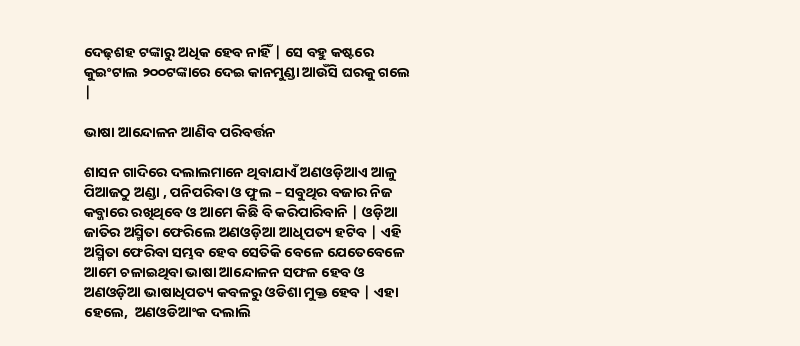ଦେଢ଼ଶହ ଟଙ୍କାରୁ ଅଧିକ ହେବ ନାହିଁ | ସେ ବହୁ କଷ୍ଟରେ କୁଇଂଟାଲ ୨୦୦ଟଙ୍କାରେ ଦେଇ କାନମୁଣ୍ଡା ଆଉଁସି ଘରକୁ ଗଲେ |

ଭାଷା ଆନ୍ଦୋଳନ ଆଣିବ ପରିବର୍ତ୍ତନ

ଶାସନ ଗାଦିରେ ଦଲାଲମାନେ ଥିବାଯାଏଁ ଅଣଓଡ଼ିଆଏ ଆଳୁ ପିଆଜଠୁ ଅଣ୍ଡା , ପନିପରିବା ଓ ଫୁଲ – ସବୁଥିର ବଜାର ନିଜ କବ୍ଜାରେ ରଖିଥିବେ ଓ ଆମେ କିଛି ବି କରିପାରିବାନି | ଓଡ଼ିଆ ଜାତିର ଅସ୍ମିତା ଫେରିଲେ ଅଣଓଡ଼ିଆ ଆଧିପତ୍ୟ ହଟିବ | ଏହି ଅସ୍ମିତା ଫେରିବା ସମ୍ଭବ ହେବ ସେତିକି ବେଳେ ଯେତେବେଳେ ଆମେ ଚଳାଇଥିବା ଭାଷା ଆନ୍ଦୋଳନ ସଫଳ ହେବ ଓ ଅଣଓଡ଼ିଆ ଭାଷାଧିପତ୍ୟ କବଳରୁ ଓଡିଶା ମୁକ୍ତ ହେବ | ଏହା ହେଲେ,  ଅଣଓଡିଆଂକ ଦଲାଲି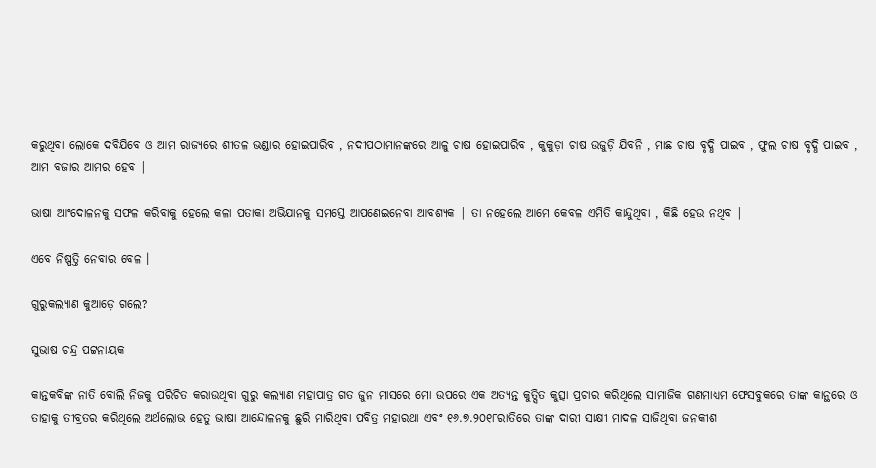କରୁଥିବା ଲୋକେ ଦବିଯିବେ ଓ ଆମ ରାଜ୍ୟରେ ଶୀତଳ ଭଣ୍ଡାର ହୋଇପାରିବ , ନଦୀପଠାମାନଙ୍କରେ ଆଳୁ ଚାଷ ହୋଇପାରିବ , କୁକୁଡ଼ା ଚାଷ ଉଜୁଡ଼ି ଯିବନି , ମାଛ ଚାଷ ବୃଦ୍ଧି ପାଇବ , ଫୁଲ ଚାଷ ବୃଦ୍ଧି ପାଇବ , ଆମ ବଜାର ଆମର ହେବ |

ଭାଷା ଆଂଦୋଳନକୁ ସଫଳ କରିବାକୁ ହେଲେ କଳା ପତାକା ଅଭିଯାନକୁ ସମସ୍ତେ ଆପଣେଇନେବା ଆବଶ୍ୟକ | ତା ନହେଲେ ଆମେ କେବଳ ଏମିତି କାନ୍ଦୁଥିବା , କିଛି ହେଉ ନଥିବ |

ଏବେ ନିଷ୍ପତ୍ତି ନେବାର ବେଳ ।

ଗୁରୁକଲ୍ୟାଣ କୁଆଡ଼େ ଗଲେ?

ସୁଭାଷ ଚନ୍ଦ୍ର ପଟ୍ଟନାୟକ

କାନ୍ତକବିଙ୍କ ନାତି ବୋଲି ନିଜକୁ ପରିଚିତ କରାଉଥିବା ଗୁରୁ କଲ୍ୟାଣ ମହାପାତ୍ର ଗତ ଜୁନ ମାସରେ ମୋ ଉପରେ ଏକ ଅତ୍ୟନ୍ତ କୁତ୍ସିତ କୁତ୍ସା ପ୍ରଚାର କରିଥିଲେ ସାମାଜିକ ଗଣମାଧ୍ୟମ ଫେସବୁକରେ ତାଙ୍କ କାନ୍ଥରେ ଓ ତାହାକୁ ତୀବ୍ରତର କରିଥିଲେ ଅର୍ଥଲୋଭ ହେତୁ ଭାଷା ଆନ୍ଦୋଳନକୁ ଛୁରି ମାରିଥିବା ପବିତ୍ର ମହାରଥା ଏବଂ ୧୬.୭.୨୦୧୮ରାତିରେ ତାଙ୍କ ଦାରୀ ସାକ୍ଷୀ ମାଦଳ ସାଜିଥିବା ଜନକୀଶ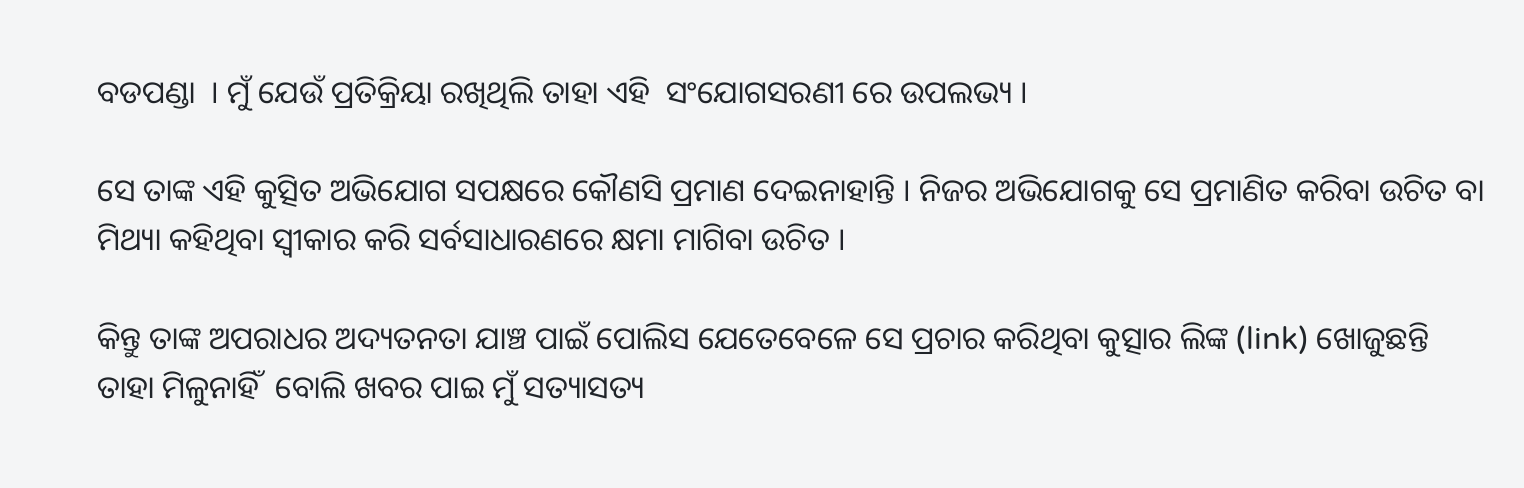ବଡପଣ୍ଡା  । ମୁଁ ଯେଉଁ ପ୍ରତିକ୍ରିୟା ରଖିଥିଲି ତାହା ଏହି  ସଂଯୋଗସରଣୀ ରେ ଉପଲଭ୍ୟ ।

ସେ ତାଙ୍କ ଏହି କୁତ୍ସିତ ଅଭିଯୋଗ ସପକ୍ଷରେ କୌଣସି ପ୍ରମାଣ ଦେଇନାହାନ୍ତି । ନିଜର ଅଭିଯୋଗକୁ ସେ ପ୍ରମାଣିତ କରିବା ଉଚିତ ବା ମିଥ୍ୟା କହିଥିବା ସ୍ଵୀକାର କରି ସର୍ବସାଧାରଣରେ କ୍ଷମା ମାଗିବା ଉଚିତ ।

କିନ୍ତୁ ତାଙ୍କ ଅପରାଧର ଅଦ୍ୟତନତା ଯାଞ୍ଚ ପାଇଁ ପୋଲିସ ଯେତେବେଳେ ସେ ପ୍ରଚାର କରିଥିବା କୁତ୍ସାର ଲିଙ୍କ (link) ଖୋଜୁଛନ୍ତି ତାହା ମିଳୁନାହିଁ  ବୋଲି ଖବର ପାଇ ମୁଁ ସତ୍ୟାସତ୍ୟ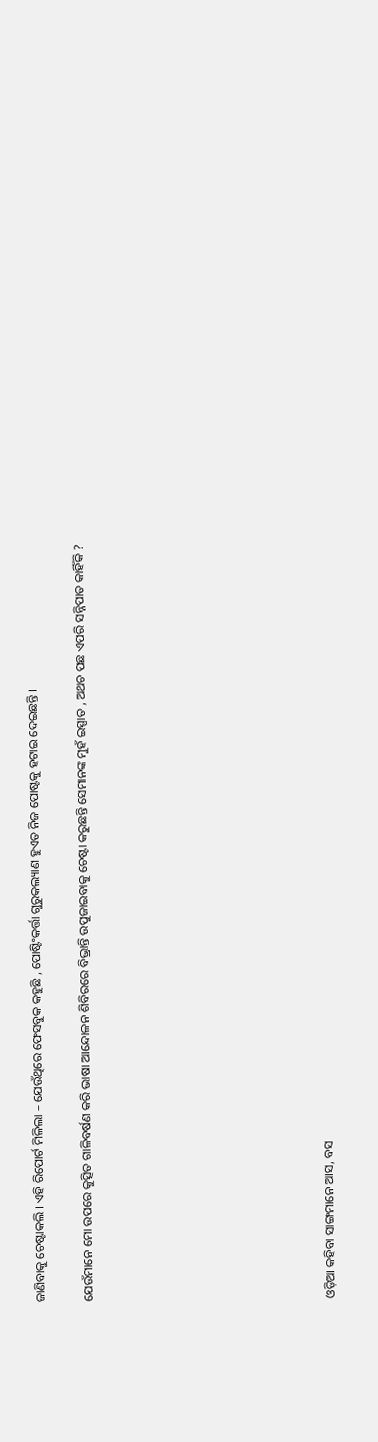ଜାଣିବାକୁ ଚେଷ୍ଟାକଲି । ଏହି ରିପୋର୍ଟ ମିଳିଲା – ଯେଉଁଥିରେ ଫେସବୁକ କହୁଛି , ପୋଷ୍ଟିଂକର୍ତ୍ତା ଗୁରୁକଲ୍ୟାଣ ହୁଏତ ନିଜ ପୋଷ୍ଟକୁ ହଟାଇ ଦେଇଛନ୍ତି ।

ଯେଉଁମାନେ ମୋ ଉପରେ କୁତ୍ସିତ ଗାଳିବର୍ଷଣ କରି ଭାଷା ଆନ୍ଦୋଳନ ଶିବିରରେ ବିଭ୍ରାନ୍ତି ଉପୁଜାଇବାକୁ ଚେଷ୍ଟା କରୁଛନ୍ତି ସେମାନଙ୍କ ମୁହଁ ଇସ୍ପାତ , ଅଥଚ ପଛ ଏପରି ସନ୍ନିପାତ କାହିଁକି ?









ଓଡ଼ିଆ କହିବା ସାଙ୍ଗମାନେ ଆସ, ବସ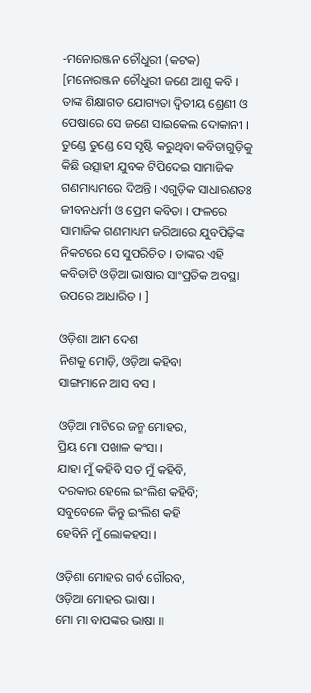-ମନୋରଞ୍ଜନ ଚୌଧୁରୀ (କଟକ)
[ମନୋରଞ୍ଜନ ଚୌଧୁରୀ ଜଣେ ଆଶୁ କବି । ତାଙ୍କ ଶିକ୍ଷାଗତ ଯୋଗ୍ୟତା ଦ୍ଵିତୀୟ ଶ୍ରେଣୀ ଓ ପେଷାରେ ସେ ଜଣେ ସାଇକେଲ ଦୋକାନୀ । ତୁଣ୍ଡେ ତୁଣ୍ଡେ ସେ ସୃଷ୍ଟି କରୁଥିବା କବିତାଗୁଡ଼ିକୁ କିଛି ଉତ୍ସାହୀ ଯୁବକ ଟିପିଦେଇ ସାମାଜିକ ଗଣମାଧ୍ୟମରେ ଦିଅନ୍ତି । ଏଗୁଡ଼ିକ ସାଧାରଣତଃ ଜୀବନଧର୍ମୀ ଓ ପ୍ରେମ କବିତା । ଫଳରେ ସାମାଜିକ ଗଣମାଧ୍ୟମ ଜରିଆରେ ଯୁବପିଢ଼ିଙ୍କ ନିକଟରେ ସେ ସୁପରିଚିତ । ତାଙ୍କର ଏହି କବିତାଟି ଓଡ଼ିଆ ଭାଷାର ସାଂପ୍ରତିକ ଅବସ୍ଥା ଉପରେ ଆଧାରିତ । ]

ଓଡ଼ିଶା ଆମ ଦେଶ
ନିଶକୁ ମୋଡ଼ି, ଓଡ଼ିଆ କହିବା
ସାଙ୍ଗମାନେ ଆସ ବସ ।

ଓଡ଼ିଆ ମାଟିରେ ଜନ୍ମ ମୋହର,
ପ୍ରିୟ ମୋ ପଖାଳ କଂସା ।
ଯାହା ମୁଁ କହିବି ସତ ମୁଁ କହିବି,
ଦରକାର ହେଲେ ଇଂଲିଶ କହିବି;
ସବୁବେଳେ କିନ୍ତୁ ଇଂଲିଶ କହି
ହେବିନି ମୁଁ ଲୋକହସା ।

ଓଡ଼ିଶା ମୋହର ଗର୍ବ ଗୌରବ,
ଓଡ଼ିଆ ମୋହର ଭାଷା ।
ମୋ ମା ବାପଙ୍କର ଭାଷା ॥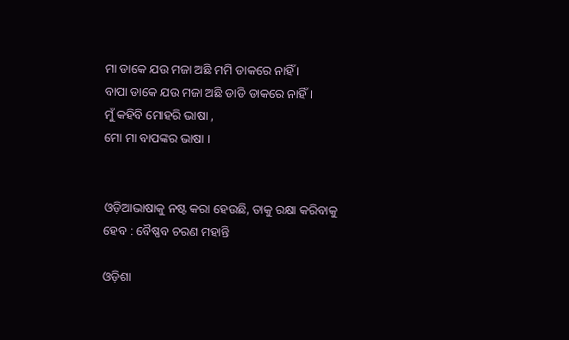ମା ଡାକେ ଯଉ ମଜା ଅଛି ମମି ଡାକରେ ନାହିଁ ।
ବାପା ଡାକେ ଯଉ ମଜା ଅଛି ଡାଡି ଡାକରେ ନାହିଁ ।
ମୁଁ କହିବି ମୋହରି ଭାଷା ,
ମୋ ମା ବାପଙ୍କର ଭାଷା ।


ଓଡ଼ିଆଭାଷାକୁ ନଷ୍ଟ କରା ହେଉଛି, ତାକୁ ରକ୍ଷା କରିବାକୁ ହେବ : ବୈଷ୍ଣବ ଚରଣ ମହାନ୍ତି

ଓଡ଼ିଶା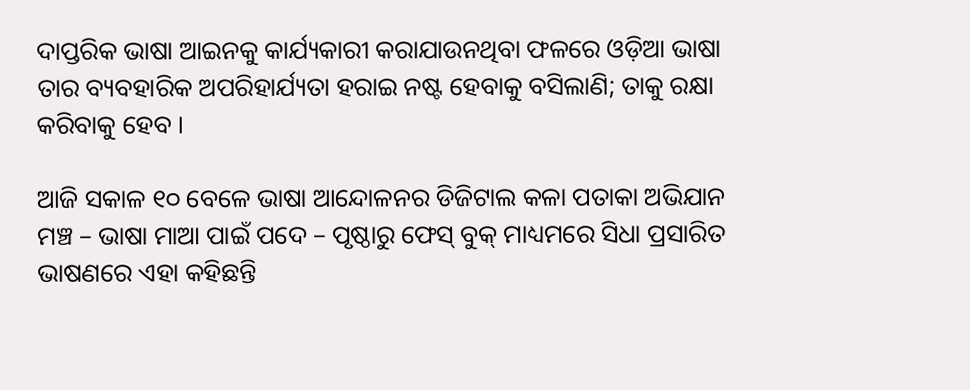ଦାପ୍ତରିକ ଭାଷା ଆଇନକୁ କାର୍ଯ୍ୟକାରୀ କରାଯାଉନଥିବା ଫଳରେ ଓଡ଼ିଆ ଭାଷା ତାର ବ୍ୟବହାରିକ ଅପରିହାର୍ଯ୍ୟତା ହରାଇ ନଷ୍ଟ ହେବାକୁ ବସିଲାଣି; ତାକୁ ରକ୍ଷା କରିବାକୁ ହେବ ।

ଆଜି ସକାଳ ୧୦ ବେଳେ ଭାଷା ଆନ୍ଦୋଳନର ଡିଜିଟାଲ କଳା ପତାକା ଅଭିଯାନ ମଞ୍ଚ – ଭାଷା ମାଆ ପାଇଁ ପଦେ – ପୃଷ୍ଠାରୁ ଫେସ୍ ବୁକ୍ ମାଧ୍ୟମରେ ସିଧା ପ୍ରସାରିତ ଭାଷଣରେ ଏହା କହିଛନ୍ତି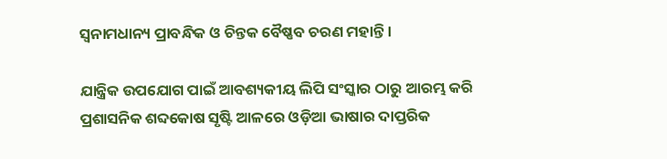ସ୍ଵନାମଧାନ୍ୟ ପ୍ରାବନ୍ଧିକ ଓ ଚିନ୍ତକ ବୈଷ୍ଣବ ଚରଣ ମହାନ୍ତି ।

ଯାନ୍ତ୍ରିକ ଉପଯୋଗ ପାଇଁ ଆବଶ୍ୟକୀୟ ଲିପି ସଂସ୍କାର ଠାରୁ ଆରମ୍ଭ କରି ପ୍ରଶାସନିକ ଶବ୍ଦକୋଷ ସୃଷ୍ଟି ଆଳରେ ଓଡ଼ିଆ ଭାଷାର ଦାପ୍ତରିକ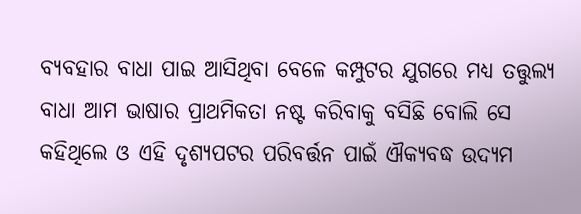ବ୍ୟବହାର ବାଧା ପାଇ ଆସିଥିବା ବେଳେ କମ୍ପୁଟର ଯୁଗରେ ମଧ୍ୟ ତତ୍ତୁଲ୍ୟ ବାଧା ଆମ ଭାଷାର ପ୍ରାଥମିକତା ନଷ୍ଟ କରିବାକୁ ବସିଛି ବୋଲି ସେ କହିଥିଲେ ଓ ଏହି ଦୃଶ୍ୟପଟର ପରିବର୍ତ୍ତନ ପାଇଁ ଐକ୍ୟବଦ୍ଧ ଉଦ୍ୟମ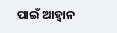ପାଇଁ ଆହ୍ଵାନ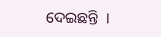ଦେଇଛନ୍ତି  ।